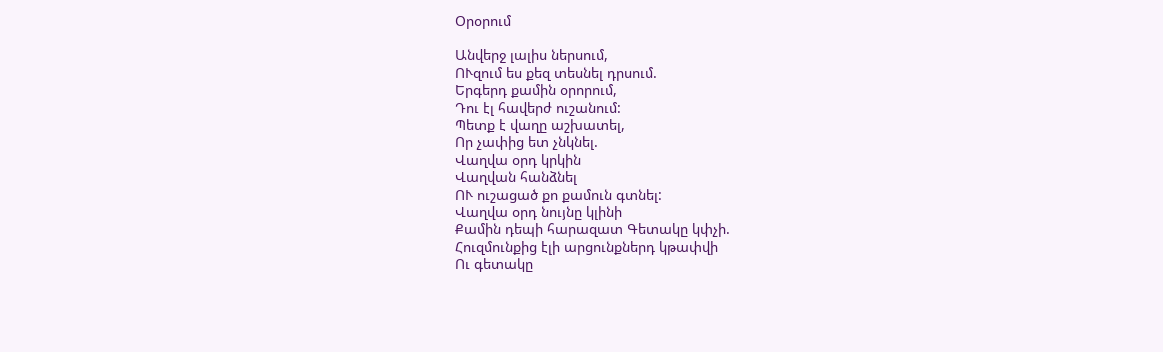Օրօրում

Անվերջ լալիս ներսում,
ՈՒզում ես քեզ տեսնել դրսում.
Երգերդ քամին օրորում,
Դու էլ հավերժ ուշանում:
Պետք է վաղը աշխատել,
Որ չափից ետ չնկնել.
Վաղվա օրդ կրկին
Վաղվան հանձնել
ՈՒ ուշացած քո քամուն գտնել:
Վաղվա օրդ նույնը կլինի
Քամին դեպի հարազատ Գետակը կփչի.
Հուզմունքից էլի արցունքներդ կթափվի
Ու գետակը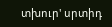տխուր' սրտիդ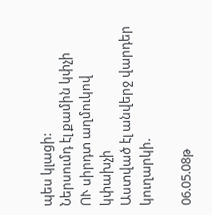պես կլացի:
Ներսումդ էլ քամին կփչի
ՈՒ սիրդտ աղմուկով կփախչի
Աստված էլ անվերջ վարդեր կուղարկի.

06.05.08թ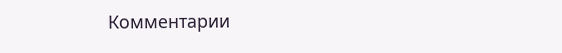Комментарии